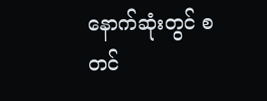နောက်ဆုံးတွင် စတင်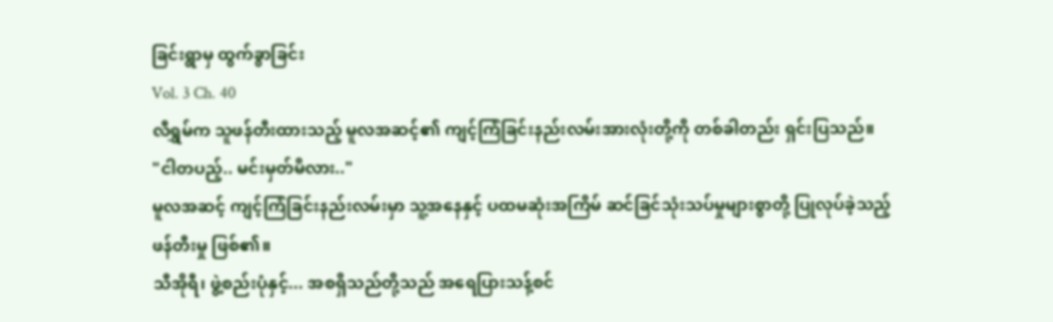ခြင်းရွာမှ ထွက်ခွာခြင်း
Vol. 3 Ch. 40
လီရွှမ်က သူဖန်တီးထားသည့် မူလအဆင့်၏ ကျင့်ကြံခြင်းနည်းလမ်းအားလုံးတို့ကို တစ်ခါတည်း ရှင်းပြသည်။
"ငါတပည့်.. မင်းမှတ်မိလား.."
မူလအဆင့် ကျင့်ကြံခြင်းနည်းလမ်းမှာ သူ့အနေနှင့် ပထမဆုံးအကြိမ် ဆင်ခြင်သုံးသပ်မှုများစွာတို့ ပြုလုပ်ခဲ့သည့် ဖန်တီးမှု ဖြစ်၏။
သီအိုရီ၊ ဖွဲ့စည်းပုံနှင့်... အစရှိသည်တို့သည် အရေပြားသန့်စင်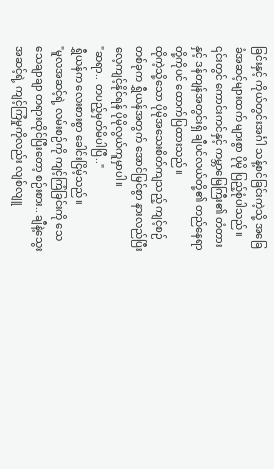ခြင်းနှင့် ကိုယ်တွင်းအင်္ဂါ သန့်စင်ခြင်းကဲ့သို့ အခြေခံအဆင့်များထက် များစွာ ပိုမို ပြည့်စုံပါသည်။
၎င်းတွင် ကောင်းကင်နှင့် ကမ္ဘာမြေကြီး၏ တံတားနှင့် ဒန်တျန်အတွင်းရှိ ချီပင်လယ်တို့၏ တည်နေရာတို့ကိုပင် ထောက်ပြထားသည်။
ထိုကဲ့သို့သော ပိုမိုအသေးစိတ်ကျသည့် ကျင့်စဉ်တစ်ခုက ရွှီယန်အတွက် အောင်မြင်စွာ နားလည်ပြီး လေ့ကျင့်နိုင်ရန် ပိုမိုလွယ်ကူမှာပါ။
"ဆရာ.. တပည့်မှတ်မိပါပြီ.."
ရွှီယန်က လေးစားစွာ ခေါင်းငြိမ့်သည်။
"မူလအဆင့်ရဲ့ လမ်းစဉ်ကို ကျင့်ကြံခြင်းကို သေသေချာချာ တရားထိုင်ပြီးတော့ စဉ်းစား.. ချီနဲ့သွေးအဆင့်ရဲ့ ကျင့်ကြံမှုကိုလည်း လျစ်လျူ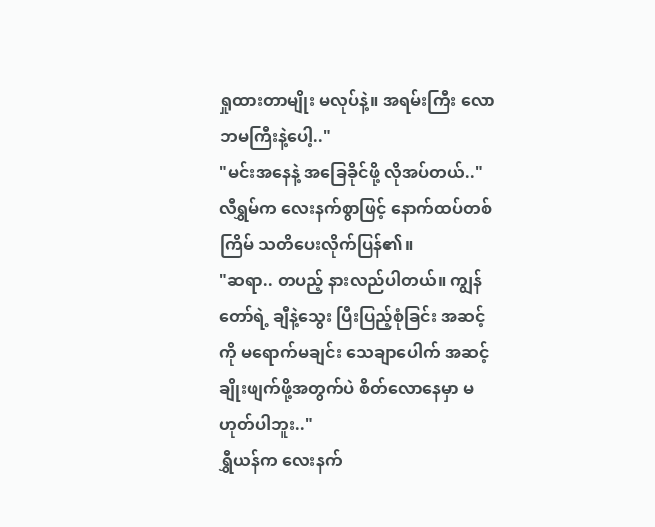ရှုထားတာမျိုး မလုပ်နဲ့။ အရမ်းကြီး လောဘမကြီးနဲ့ပေါ့.."
"မင်းအနေနဲ့ အခြေခိုင်ဖို့ လိုအပ်တယ်.."
လီရွှမ်က လေးနက်စွာဖြင့် နောက်ထပ်တစ်ကြိမ် သတိပေးလိုက်ပြန်၏။
"ဆရာ.. တပည့် နားလည်ပါတယ်။ ကျွန်တော်ရဲ့ ချီနဲ့သွေး ပြီးပြည့်စုံခြင်း အဆင့်ကို မရောက်မချင်း သေချာပေါက် အဆင့်ချိုးဖျက်ဖို့အတွက်ပဲ စိတ်လောနေမှာ မဟုတ်ပါဘူး.."
ရွှီယန်က လေးနက်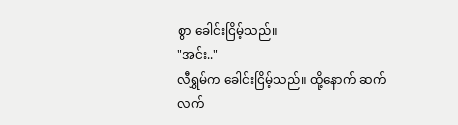စွာ ခေါင်းငြိမ့်သည်။
"အင်း.."
လီရွှမ်က ခေါင်းငြိမ့်သည်။ ထို့နောက် ဆက်လက်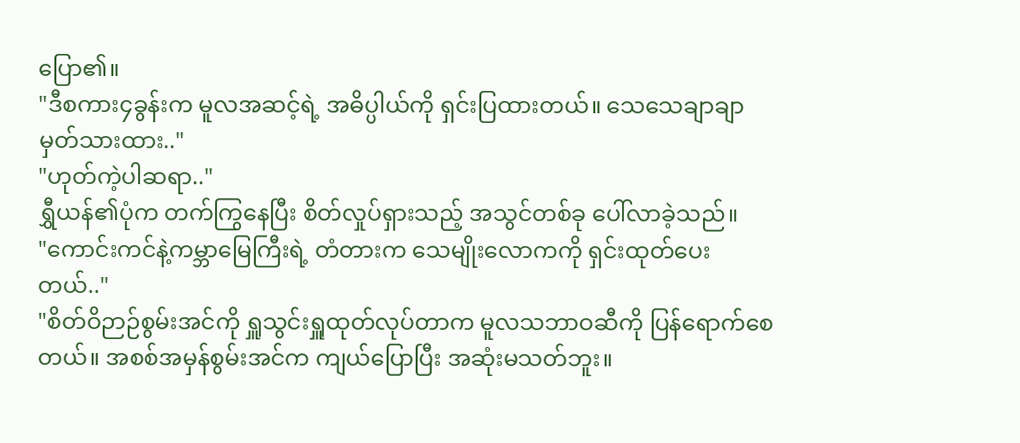ပြော၏။
"ဒီစကား၄ခွန်းက မူလအဆင့်ရဲ့ အဓိပ္ပါယ်ကို ရှင်းပြထားတယ်။ သေသေချာချာ မှတ်သားထား.."
"ဟုတ်ကဲ့ပါဆရာ.."
ရွှီယန်၏ပုံက တက်ကြွနေပြီး စိတ်လှုပ်ရှားသည့် အသွင်တစ်ခု ပေါ်လာခဲ့သည်။
"ကောင်းကင်နဲ့ကမ္ဘာမြေကြီးရဲ့ တံတားက သေမျိုးလောကကို ရှင်းထုတ်ပေးတယ်.."
"စိတ်ဝိဉာဉ်စွမ်းအင်ကို ရှူသွင်းရှူထုတ်လုပ်တာက မူလသဘာဝဆီကို ပြန်ရောက်စေတယ်။ အစစ်အမှန်စွမ်းအင်က ကျယ်ပြောပြီး အဆုံးမသတ်ဘူး။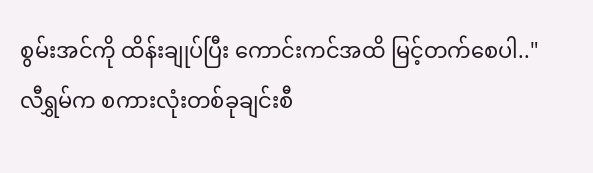စွမ်းအင်ကို ထိန်းချုပ်ပြီး ကောင်းကင်အထိ မြင့်တက်စေပါ.."
လီရွှမ်က စကားလုံးတစ်ခုချင်းစီ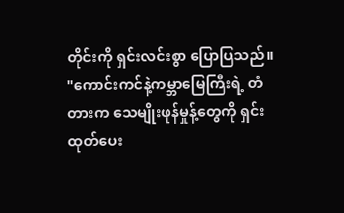တိုင်းကို ရှင်းလင်းစွာ ပြောပြသည်။
"ကောင်းကင်နဲ့ကမ္ဘာမြေကြီးရဲ့ တံတားက သေမျိုးဖုန်မှုန့်တွေကို ရှင်းထုတ်ပေး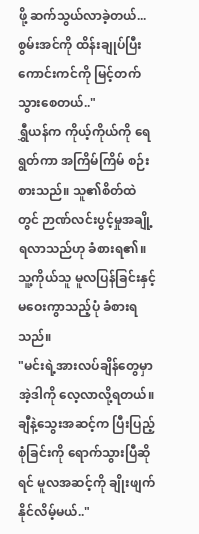ဖို့ ဆက်သွယ်လာခဲ့တယ်... စွမ်းအင်ကို ထိန်းချုပ်ပြီး ကောင်းကင်ကို မြင့်တက်သွားစေတယ်.."
ရွှီယန်က ကိုယ့်ကိုယ်ကို ရေရွတ်ကာ အကြိမ်ကြိမ် စဉ်းစားသည်။ သူ၏စိတ်ထဲတွင် ဉာဏ်လင်းပွင့်မှုအချို့ ရလာသည်ဟု ခံစားရ၏။
သူ့ကိုယ်သူ မူလပြန်ခြင်းနှင့် မဝေးကွာသည့်ပုံ ခံစားရသည်။
"မင်းရဲ့အားလပ်ချိန်တွေမှာ အဲ့ဒါကို လေ့လာလို့ရတယ်။ ချီနဲ့သွေးအဆင့်က ပြီးပြည့်စုံခြင်းကို ရောက်သွားပြီဆိုရင် မူလအဆင့်ကို ချိုးဖျက်နိုင်လိမ့်မယ်.."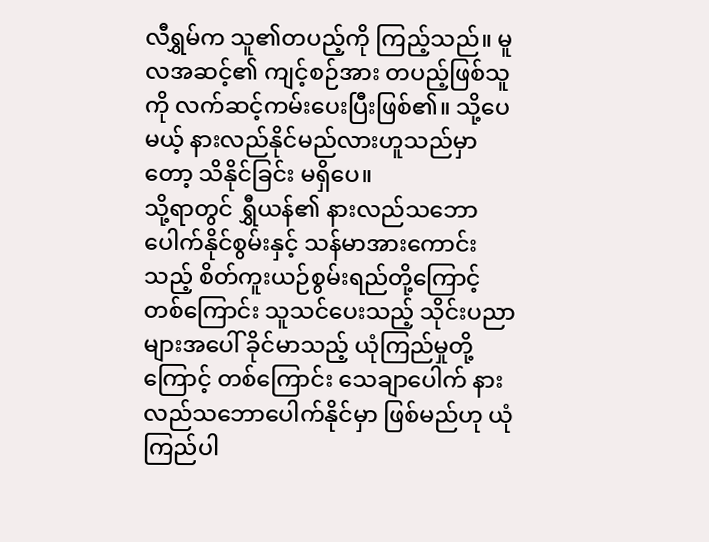လီရွှမ်က သူ၏တပည့်ကို ကြည့်သည်။ မူလအဆင့်၏ ကျင့်စဉ်အား တပည့်ဖြစ်သူကို လက်ဆင့်ကမ်းပေးပြီးဖြစ်၏။ သို့ပေမယ့် နားလည်နိုင်မည်လားဟူသည်မှာတော့ သိနိုင်ခြင်း မရှိပေ။
သို့ရာတွင် ရွှီယန်၏ နားလည်သဘောပေါက်နိုင်စွမ်းနှင့် သန်မာအားကောင်းသည့် စိတ်ကူးယဉ်စွမ်းရည်တို့ကြောင့် တစ်ကြောင်း သူသင်ပေးသည့် သိုင်းပညာများအပေါ် ခိုင်မာသည့် ယုံကြည်မှုတို့ကြောင့် တစ်ကြောင်း သေချာပေါက် နားလည်သဘောပေါက်နိုင်မှာ ဖြစ်မည်ဟု ယုံကြည်ပါ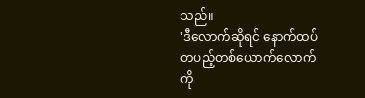သည်။
'ဒီလောက်ဆိုရင် နောက်ထပ် တပည့်တစ်ယောက်လောက်ကို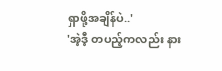ရှာဖို့အချိန်ပဲ..'
'အဲ့ဒီ့ တပည့်ကလည်း နား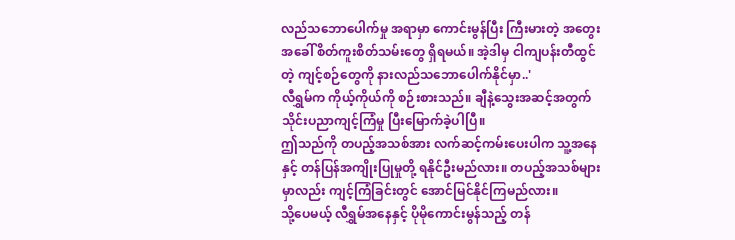လည်သဘောပေါက်မှု အရာမှာ ကောင်းမွန်ပြီး ကြီးမားတဲ့ အတွေးအခေါ် စိတ်ကူးစိတ်သမ်းတွေ ရှိရမယ်။ အဲ့ဒါမှ ငါကျပန်းတီထွင်တဲ့ ကျင့်စဉ်တွေကို နားလည်သဘောပေါက်နိုင်မှာ..'
လီရွှမ်က ကိုယ့်ကိုယ်ကို စဉ်းစားသည်။ ချီနဲ့သွေးအဆင့်အတွက် သိုင်းပညာကျင့်ကြံမှု ပြီးမြောက်ခဲ့ပါပြီ။
ဤသည်ကို တပည့်အသစ်အား လက်ဆင့်ကမ်းပေးပါက သူ့အနေနှင့် တန်ပြန်အကျိုးပြုမှုတို့ ရနိုင်ဦးမည်လား။ တပည့်အသစ်များမှာလည်း ကျင့်ကြံခြင်းတွင် အောင်မြင်နိုင်ကြမည်လား။
သို့ပေမယ့် လီရွှမ်အနေနှင့် ပိုမိုကောင်းမွန်သည့် တန်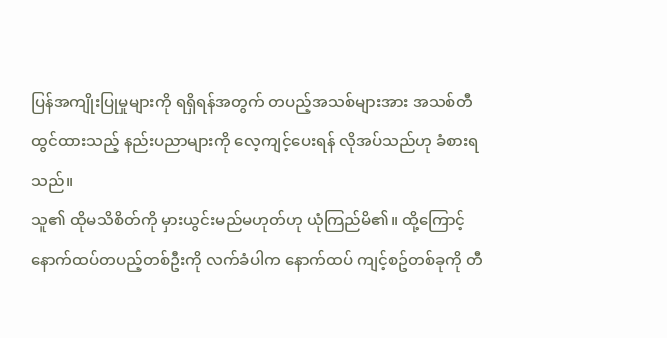ပြန်အကျိုးပြုမှုများကို ရရှိရန်အတွက် တပည့်အသစ်များအား အသစ်တီထွင်ထားသည့် နည်းပညာများကို လေ့ကျင့်ပေးရန် လိုအပ်သည်ဟု ခံစားရသည်။
သူ၏ ထိုမသိစိတ်ကို မှားယွင်းမည်မဟုတ်ဟု ယုံကြည်မိ၏။ ထို့ကြောင့် နောက်ထပ်တပည့်တစ်ဦးကို လက်ခံပါက နောက်ထပ် ကျင့်စဥ်တစ်ခုကို တီ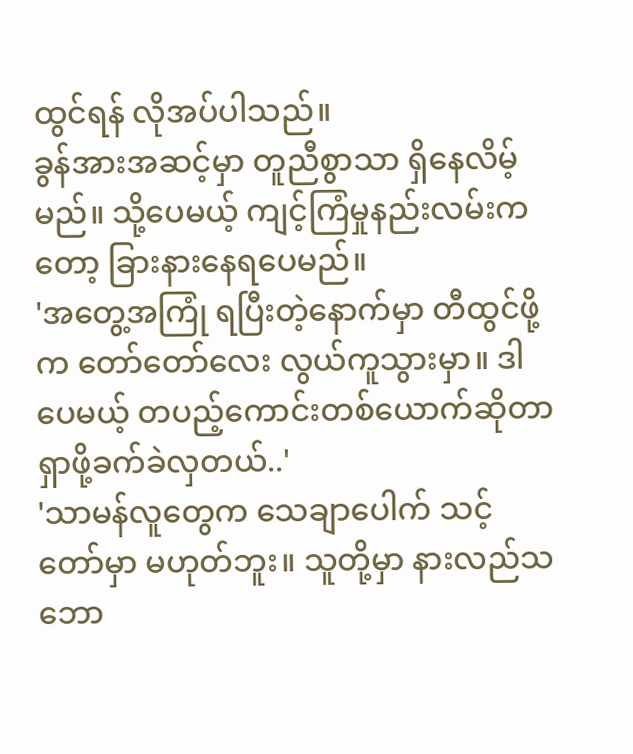ထွင်ရန် လိုအပ်ပါသည်။
ခွန်အားအဆင့်မှာ တူညီစွာသာ ရှိနေလိမ့်မည်။ သို့ပေမယ့် ကျင့်ကြံမှုနည်းလမ်းကတော့ ခြားနားနေရပေမည်။
'အတွေ့အကြုံ ရပြီးတဲ့နောက်မှာ တီထွင်ဖို့က တော်တော်လေး လွယ်ကူသွားမှာ။ ဒါပေမယ့် တပည့်ကောင်းတစ်ယောက်ဆိုတာ ရှာဖို့ခက်ခဲလှတယ်..'
'သာမန်လူတွေက သေချာပေါက် သင့်တော်မှာ မဟုတ်ဘူး။ သူတို့မှာ နားလည်သဘော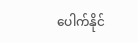ပေါက်နိုင်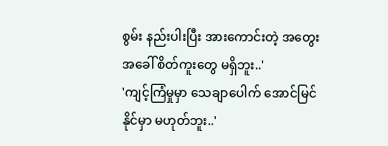စွမ်း နည်းပါးပြီး အားကောင်းတဲ့ အတွေးအခေါ် စိတ်ကူးတွေ မရှိဘူး..'
'ကျင့်ကြံမှုမှာ သေချာပေါက် အောင်မြင်နိုင်မှာ မဟုတ်ဘူး..'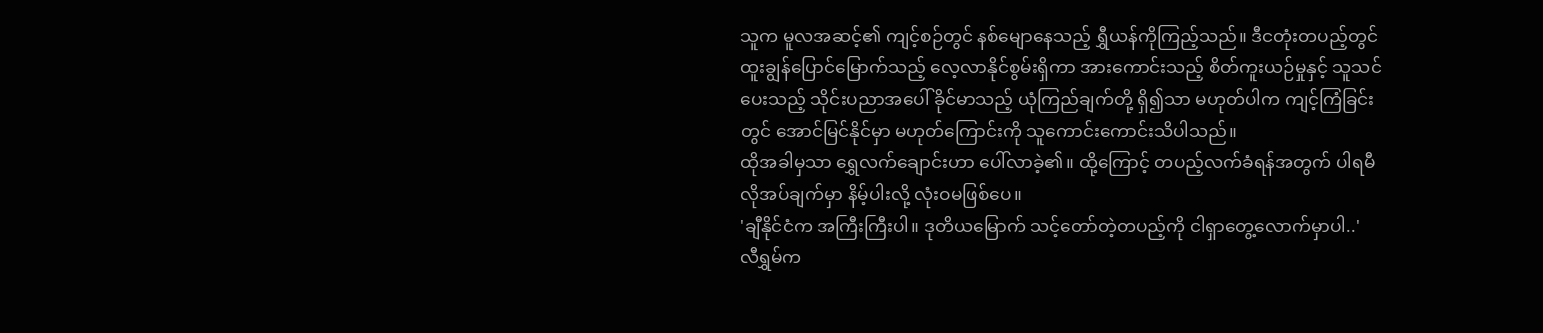သူက မူလအဆင့်၏ ကျင့်စဉ်တွင် နစ်မျောနေသည့် ရွှီယန်ကိုကြည့်သည်။ ဒီငတုံးတပည့်တွင် ထူးချွန်ပြောင်မြောက်သည့် လေ့လာနိုင်စွမ်းရှိကာ အားကောင်းသည့် စိတ်ကူးယဉ်မှုနှင့် သူသင်ပေးသည့် သိုင်းပညာအပေါ် ခိုင်မာသည့် ယုံကြည်ချက်တို့ ရှိ၍သာ မဟုတ်ပါက ကျင့်ကြံခြင်းတွင် အောင်မြင်နိုင်မှာ မဟုတ်ကြောင်းကို သူကောင်းကောင်းသိပါသည်။
ထိုအခါမှသာ ရွှေလက်ချောင်းဟာ ပေါ်လာခဲ့၏။ ထို့ကြောင့် တပည့်လက်ခံရန်အတွက် ပါရမီ လိုအပ်ချက်မှာ နိမ့်ပါးလို့ လုံးဝမဖြစ်ပေ။
'ချီနိုင်ငံက အကြီးကြီးပါ။ ဒုတိယမြောက် သင့်တော်တဲ့တပည့်ကို ငါရှာတွေ့လောက်မှာပါ..'
လီရွှမ်က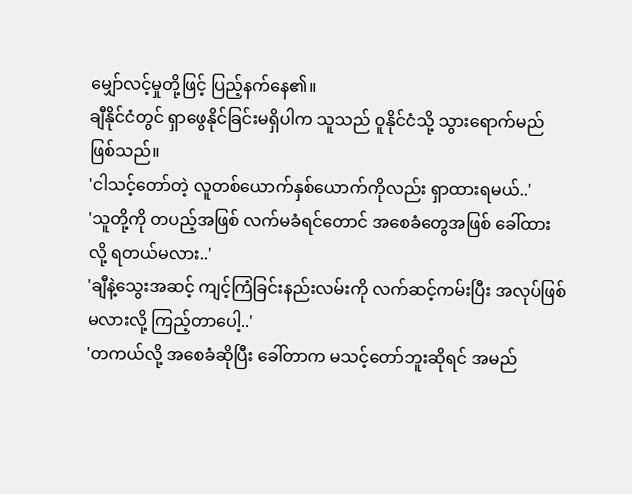မျှော်လင့်မှုတို့ဖြင့် ပြည့်နက်နေ၏။
ချီနိုင်ငံတွင် ရှာဖွေနိုင်ခြင်းမရှိပါက သူသည် ဝူနိုင်ငံသို့ သွားရောက်မည် ဖြစ်သည်။
'ငါသင့်တော်တဲ့ လူတစ်ယောက်နှစ်ယောက်ကိုလည်း ရှာထားရမယ်..'
'သူတို့ကို တပည့်အဖြစ် လက်မခံရင်တောင် အစေခံတွေအဖြစ် ခေါ်ထားလို့ ရတယ်မလား..'
'ချီနဲ့သွေးအဆင့် ကျင့်ကြံခြင်းနည်းလမ်းကို လက်ဆင့်ကမ်းပြီး အလုပ်ဖြစ်မလားလို့ ကြည့်တာပေါ့..'
'တကယ်လို့ အစေခံဆိုပြီး ခေါ်တာက မသင့်တော်ဘူးဆိုရင် အမည်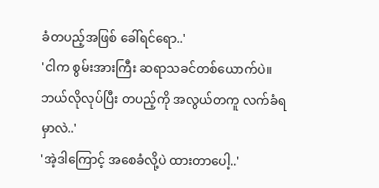ခံတပည့်အဖြစ် ခေါ်ရင်ရော..'
'ငါက စွမ်းအားကြီး ဆရာသခင်တစ်ယောက်ပဲ။ ဘယ်လိုလုပ်ပြီး တပည့်ကို အလွယ်တကူ လက်ခံရမှာလဲ..'
'အဲ့ဒါကြောင့် အစေခံလို့ပဲ ထားတာပေါ့..'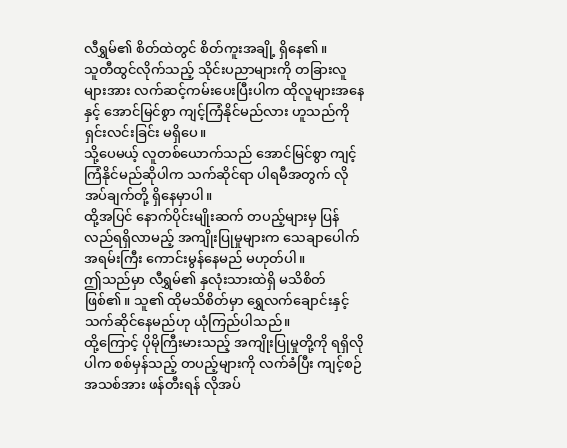လီရွှမ်၏ စိတ်ထဲတွင် စိတ်ကူးအချို့ ရှိနေ၏။
သူတီထွင်လိုက်သည့် သိုင်းပညာများကို တခြားလူများအား လက်ဆင့်ကမ်းပေးပြီးပါက ထိုလူများအနေနှင့် အောင်မြင်စွာ ကျင့်ကြံနိုင်မည်လား ဟူသည်ကို ရှင်းလင်းခြင်း မရှိပေ။
သို့ပေမယ့် လူတစ်ယောက်သည် အောင်မြင်စွာ ကျင့်ကြံနိုင်မည်ဆိုပါက သက်ဆိုင်ရာ ပါရမီအတွက် လိုအပ်ချက်တို့ ရှိနေမှာပါ။
ထို့အပြင် နောက်ပိုင်းမျိုးဆက် တပည့်များမှ ပြန်လည်ရရှိလာမည့် အကျိုးပြုမှုများက သေချာပေါက် အရမ်းကြီး ကောင်းမွန်နေမည် မဟုတ်ပါ။
ဤသည်မှာ လီရွှမ်၏ နှလုံးသားထဲရှိ မသိစိတ်ဖြစ်၏။ သူ၏ ထိုမသိစိတ်မှာ ရွှေလက်ချောင်းနှင့် သက်ဆိုင်နေမည်ဟု ယုံကြည်ပါသည်။
ထို့ကြောင့် ပိုမိုကြီးမားသည့် အကျိုးပြုမှုတို့ကို ရရှိလိုပါက စစ်မှန်သည့် တပည့်များကို လက်ခံပြီး ကျင့်စဉ်အသစ်အား ဖန်တီးရန် လိုအပ်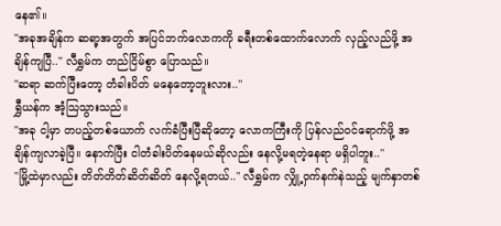နေ၏။
"အခုအချိန်က ဆရာ့အတွက် အပြင်ဘက်လောကကို ခရီးတစ်ထောက်လောက် လှည့်လည်ဖို့ အချိန်ကျပြီ.." လီရွှမ်က တည်ငြိမ်စွာ ပြောသည်။
"ဆရာ ဆက်ပြီးတော့ တံခါးပိတ် မနေတော့ဘူးလား.."
ရွှီယန်က အံ့သြသွားသည်။
"အခု ငါ့မှာ တပည့်တစ်ယောက် လက်ခံပြီးပြီဆိုတော့ လောကကြီးကို ပြန်လည်ဝင်ရောက်ဖို့ အချိန်ကျလာခဲ့ပြီ။ နောက်ပြီး ငါတံခါးပိတ်နေမယ်ဆိုလည်း နေလို့မရတဲ့နေရာ မရှိပါဘူး.."
"မြို့ထဲမှာလည်း တိတ်တိတ်ဆိတ်ဆိတ် နေလို့ရတယ်.." လီရွှမ်က လျှို့ဝှက်နက်နဲသည့် မျက်နှာတစ်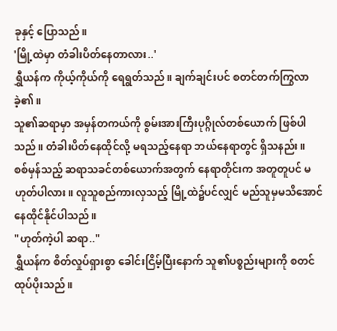ခုနှင့် ပြောသည်။
'မြို့ထဲမှာ တံခါးပိတ်နေတာလား..'
ရွှီယန်က ကိုယ့်ကိုယ်ကို ရေရွတ်သည်။ ချက်ချင်းပင် စတင်တက်ကြွလာခဲ့၏။
သူ၏ဆရာမှာ အမှန်တကယ်ကို စွမ်းအားကြီးပုဂ္ဂိုလ်တစ်ယောက် ဖြစ်ပါသည်။ တံခါးပိတ်နေထိုင်လို့ မရသည့်နေရာ ဘယ်နေရာတွင် ရှိသနည်း။
စစ်မှန်သည့် ဆရာသခင်တစ်ယောက်အတွက် နေရာတိုင်းက အတူတူပင် မဟုတ်ပါလား။ လူသူစည်ကားလှသည့် မြို့ထဲ၌ပင်လျှင် မည်သူမှမသိအောင် နေထိုင်နိုင်ပါသည်။
"ဟုတ်ကဲ့ပါ ဆရာ.."
ရွှီယန်က စိတ်လှုပ်ရှားစွာ ခေါင်းငြိမ့်ပြီးနောက် သူ၏ပစ္စည်းများကို စတင်ထုပ်ပိုးသည်။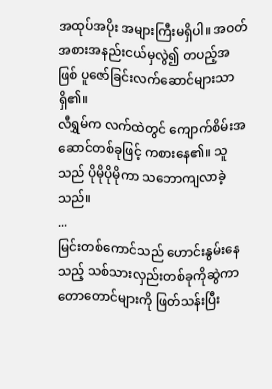အထုပ်အပိုး အများကြီးမရှိပါ။ အဝတ်အစားအနည်းငယ်မှလွဲ၍ တပည့်အဖြစ် ပူဇော်ခြင်းလက်ဆောင်များသာ ရှိ၏။
လီရွှမ်က လက်ထဲတွင် ကျောက်စိမ်းအဆောင်တစ်ခုဖြင့် ကစားနေ၏။ သူသည် ပိုမိုပိုမိုကာ သဘောကျလာခဲ့သည်။
...
မြင်းတစ်ကောင်သည် ဟောင်းနွမ်းနေသည့် သစ်သားလှည်းတစ်ခုကိုဆွဲကာ တောတောင်များကို ဖြတ်သန်းပြီး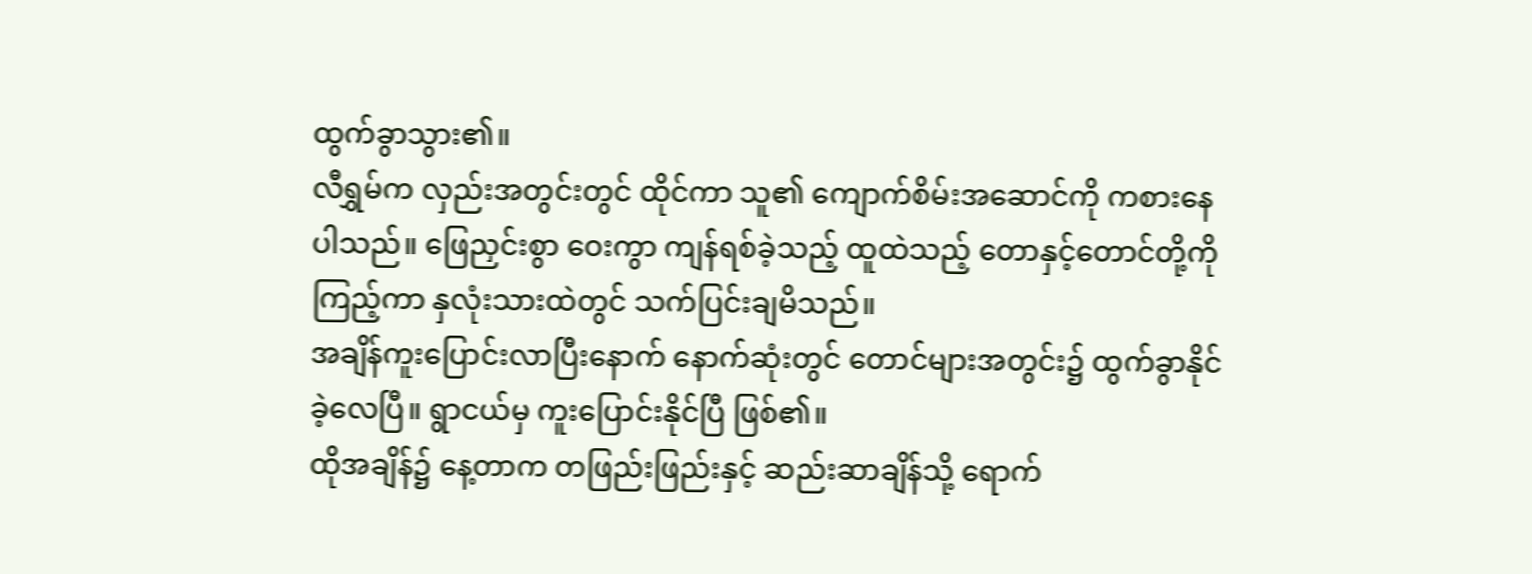ထွက်ခွာသွား၏။
လီရွှမ်က လှည်းအတွင်းတွင် ထိုင်ကာ သူ၏ ကျောက်စိမ်းအဆောင်ကို ကစားနေပါသည်။ ဖြေညှင်းစွာ ဝေးကွာ ကျန်ရစ်ခဲ့သည့် ထူထဲသည့် တောနှင့်တောင်တို့ကို ကြည့်ကာ နှလုံးသားထဲတွင် သက်ပြင်းချမိသည်။
အချိန်ကူးပြောင်းလာပြီးနောက် နောက်ဆုံးတွင် တောင်များအတွင်း၌ ထွက်ခွာနိုင်ခဲ့လေပြီ။ ရွာငယ်မှ ကူးပြောင်းနိုင်ပြီ ဖြစ်၏။
ထိုအချိန်၌ နေ့တာက တဖြည်းဖြည်းနှင့် ဆည်းဆာချိန်သို့ ရောက်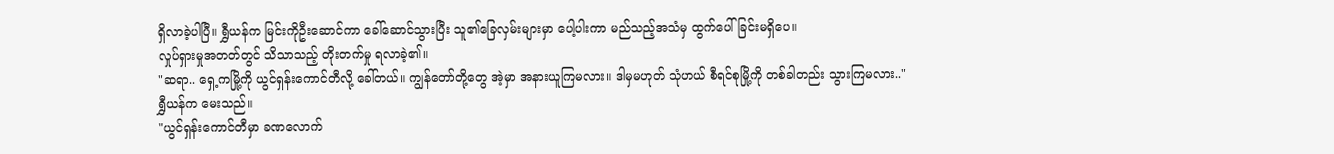ရှိလာခဲ့ပါပြီ။ ရွှီယန်က မြင်းကိုဦးဆောင်ကာ ခေါ်ဆောင်သွားပြီး သူ၏ခြေလှမ်းများမှာ ပေါ့ပါးကာ မည်သည့်အသံမှ ထွက်ပေါ်ခြင်းမရှိပေ။
လှုပ်ရှားမှုအတတ်တွင် သိသာသည့် တိုးတက်မှု ရလာခဲ့၏။
"ဆရာ.. ရှေ့ကမြို့ကို ယွင်ရှန်းကောင်တီလို့ ခေါ်တယ်။ ကျွန်တော်တို့တွေ အဲ့မှာ အနားယူကြမလား။ ဒါမှမဟုတ် သုံဟယ် စီရင်စုမြို့ကို တစ်ခါတည်း သွားကြမလား.."
ရွှီယန်က မေးသည်။
"ယွင်ရှန်းကောင်တီမှာ ခဏလောက်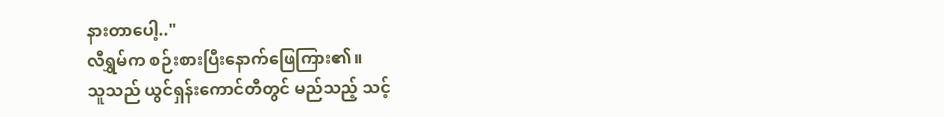နားတာပေါ့.."
လီရွှမ်က စဉ်းစားပြီးနောက်ဖြေကြား၏။
သူသည် ယွင်ရှန်းကောင်တီတွင် မည်သည့် သင့်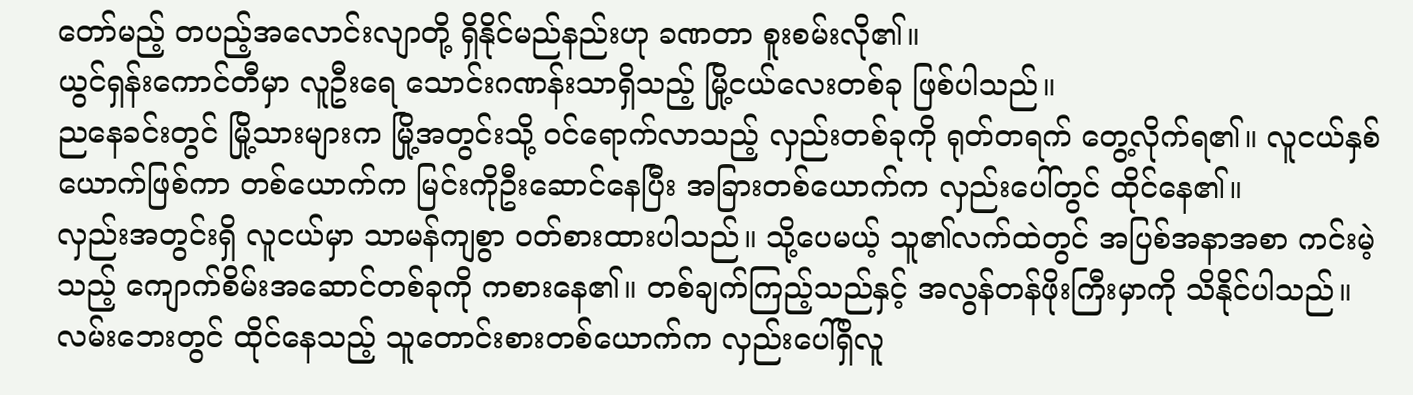တော်မည့် တပည့်အလောင်းလျာတို့ ရှိနိုင်မည်နည်းဟု ခဏတာ စူးစမ်းလို၏။
ယွင်ရှန်းကောင်တီမှာ လူဦးရေ သောင်းဂဏန်းသာရှိသည့် မြို့ငယ်လေးတစ်ခု ဖြစ်ပါသည်။
ညနေခင်းတွင် မြို့သားများက မြို့အတွင်းသို့ ဝင်ရောက်လာသည့် လှည်းတစ်ခုကို ရုတ်တရက် တွေ့လိုက်ရ၏။ လူငယ်နှစ်ယောက်ဖြစ်ကာ တစ်ယောက်က မြင်းကိုဦးဆောင်နေပြီး အခြားတစ်ယောက်က လှည်းပေါ်တွင် ထိုင်နေ၏။
လှည်းအတွင်းရှိ လူငယ်မှာ သာမန်ကျစွာ ဝတ်စားထားပါသည်။ သို့ပေမယ့် သူ၏လက်ထဲတွင် အပြစ်အနာအစာ ကင်းမဲ့သည့် ကျောက်စိမ်းအဆောင်တစ်ခုကို ကစားနေ၏။ တစ်ချက်ကြည့်သည်နှင့် အလွန်တန်ဖိုးကြီးမှာကို သိနိုင်ပါသည်။
လမ်းဘေးတွင် ထိုင်နေသည့် သူတောင်းစားတစ်ယောက်က လှည်းပေါ်ရှိလူ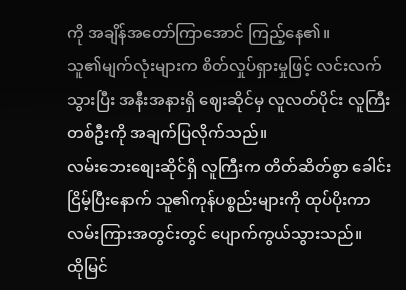ကို အချိန်အတော်ကြာအောင် ကြည့်နေ၏။
သူ၏မျက်လုံးများက စိတ်လှုပ်ရှားမှုဖြင့် လင်းလက်သွားပြီး အနီးအနားရှိ ဈေးဆိုင်မှ လူလတ်ပိုင်း လူကြီးတစ်ဦးကို အချက်ပြလိုက်သည်။
လမ်းဘေးစျေးဆိုင်ရှိ လူကြီးက တိတ်ဆိတ်စွာ ခေါင်းငြိမ့်ပြီးနောက် သူ၏ကုန်ပစ္စည်းများကို ထုပ်ပိုးကာ လမ်းကြားအတွင်းတွင် ပျောက်ကွယ်သွားသည်။
ထိုမြင်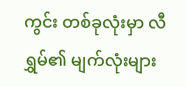ကွင်း တစ်ခုလုံးမှာ လီရွှမ်၏ မျက်လုံးများ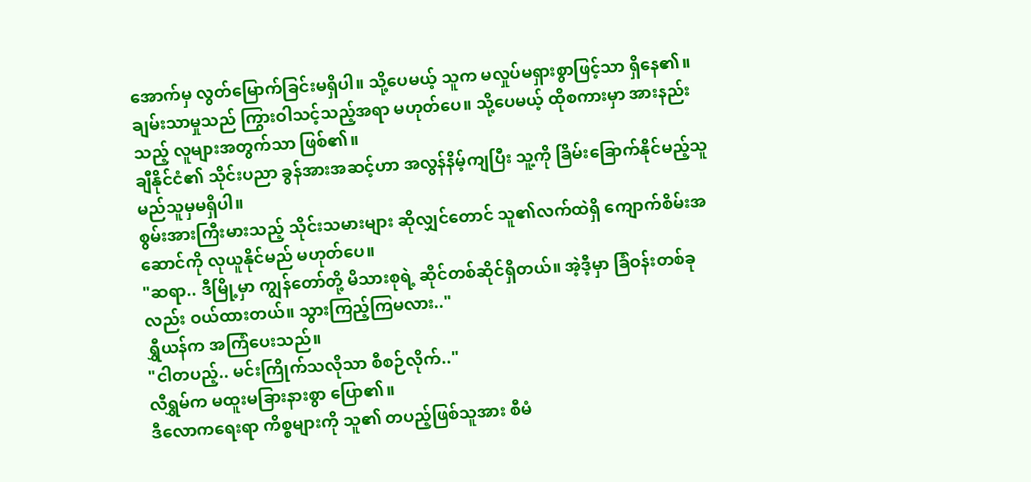အောက်မှ လွတ်မြောက်ခြင်းမရှိပါ။ သို့ပေမယ့် သူက မလှုပ်မရှားစွာဖြင့်သာ ရှိနေ၏။
ချမ်းသာမှုသည် ကြွားဝါသင့်သည့်အရာ မဟုတ်ပေ။ သို့ပေမယ့် ထိုစကားမှာ အားနည်းသည့် လူများအတွက်သာ ဖြစ်၏။
ချီနိုင်ငံ၏ သိုင်းပညာ ခွန်အားအဆင့်ဟာ အလွန်နိမ့်ကျပြီး သူ့ကို ခြိမ်းခြောက်နိုင်မည့်သူ မည်သူမှမရှိပါ။
စွမ်းအားကြီးမားသည့် သိုင်းသမားများ ဆိုလျှင်တောင် သူ၏လက်ထဲရှိ ကျောက်စိမ်းအဆောင်ကို လုယူနိုင်မည် မဟုတ်ပေ။
"ဆရာ.. ဒီမြို့မှာ ကျွန်တော်တို့ မိသားစုရဲ့ ဆိုင်တစ်ဆိုင်ရှိတယ်။ အဲ့ဒီ့မှာ ခြံဝန်းတစ်ခုလည်း ဝယ်ထားတယ်။ သွားကြည့်ကြမလား.."
ရွှီယန်က အကြံပေးသည်။
"ငါတပည့်.. မင်းကြိုက်သလိုသာ စီစဉ်လိုက်.."
လီရွှမ်က မထူးမခြားနားစွာ ပြော၏။
ဒီလောကရေးရာ ကိစ္စများကို သူ၏ တပည့်ဖြစ်သူအား စီမံ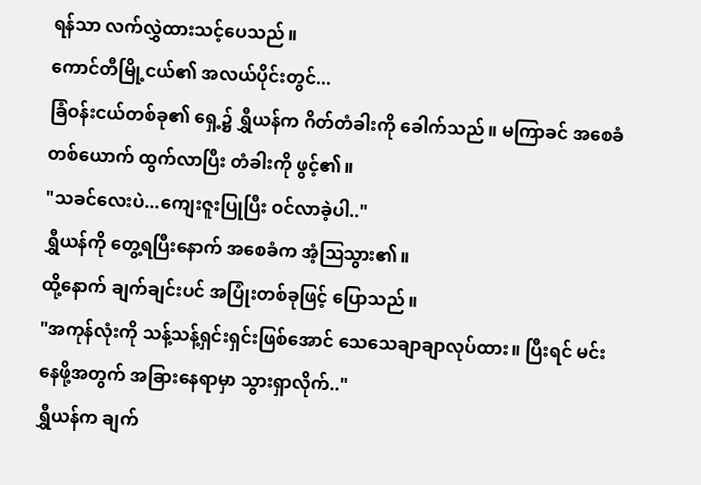ရန်သာ လက်လွှဲထားသင့်ပေသည်။
ကောင်တီမြို့ငယ်၏ အလယ်ပိုင်းတွင်...
ခြံဝန်းငယ်တစ်ခု၏ ရှေ့၌ ရွှီယန်က ဂိတ်တံခါးကို ခေါက်သည်။ မကြာခင် အစေခံတစ်ယောက် ထွက်လာပြီး တံခါးကို ဖွင့်၏။
"သခင်လေးပဲ...ကျေးဇူးပြုပြီး ဝင်လာခဲ့ပါ.."
ရွှီယန်ကို တွေ့ရပြီးနောက် အစေခံက အံ့ဩသွား၏။
ထို့နောက် ချက်ချင်းပင် အပြုံးတစ်ခုဖြင့် ပြောသည်။
"အကုန်လုံးကို သန့်သန့်ရှင်းရှင်းဖြစ်အောင် သေသေချာချာလုပ်ထား။ ပြီးရင် မင်းနေဖို့အတွက် အခြားနေရာမှာ သွားရှာလိုက်.."
ရွှီယန်က ချက်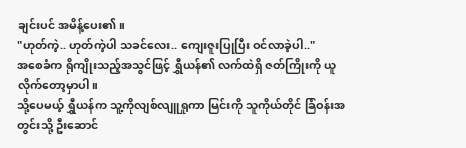ချင်းပင် အမိန့်ပေး၏။
"ဟုတ်ကဲ့.. ဟုတ်ကဲ့ပါ သခင်လေး.. ကျေးဇူးပြုပြီး ဝင်လာခဲ့ပါ.."
အစေခံက ရိုကျိုးသည့်အသွင်ဖြင့် ရွှီယန်၏ လက်ထဲရှိ ဇတ်ကြိုးကို ယူလိုက်တော့မှာပါ။
သို့ပေမယ့် ရွှီယန်က သူ့ကိုလျစ်လျူရှုကာ မြင်းကို သူကိုယ်တိုင် ခြံဝန်းအတွင်းသို့ ဦးဆောင်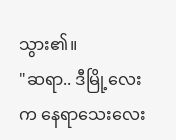သွား၏။
"ဆရာ.. ဒီမြို့လေးက နေရာသေးလေး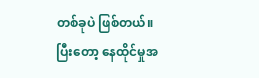တစ်ခုပဲ ဖြစ်တယ်။ ပြီးတော့ နေထိုင်မှုအ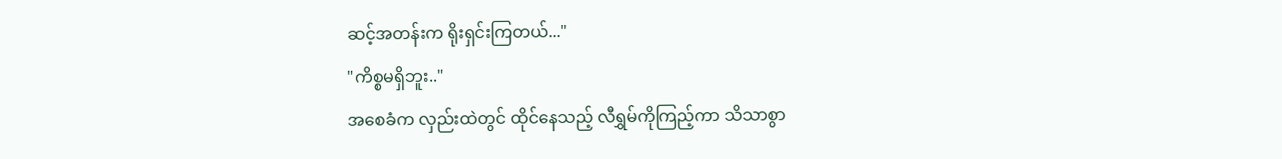ဆင့်အတန်းက ရိုးရှင်းကြတယ်..."
"ကိစ္စမရှိဘူး.."
အစေခံက လှည်းထဲတွင် ထိုင်နေသည့် လီရွှမ်ကိုကြည့်ကာ သိသာစွာ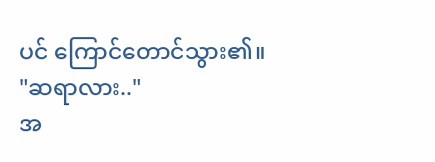ပင် ကြောင်တောင်သွား၏။
"ဆရာလား.."
အ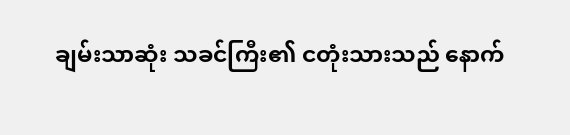ချမ်းသာဆုံး သခင်ကြီး၏ ငတုံးသားသည် နောက်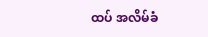ထပ် အလိမ်ခံ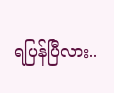ရပြန်ပြီလား..